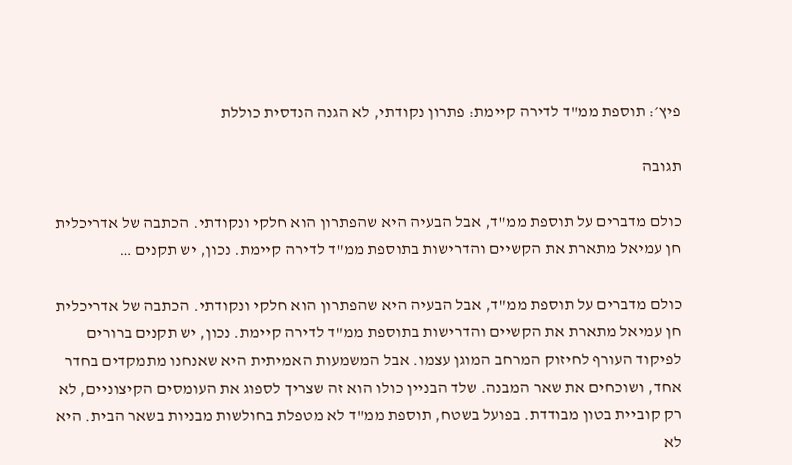פיץ׳: תוספת ממ"ד לדירה קיימת: פתרון נקודתי, לא הגנה הנדסית כוללת

תגובה

כולם מדברים על תוספת ממ"ד, אבל הבעיה היא שהפתרון הוא חלקי ונקודתי. הכתבה של אדריכלית חן עמיאל מתארת את הקשיים והדרישות בתוספת ממ"ד לדירה קיימת. נכון, יש תקנים …

כולם מדברים על תוספת ממ"ד, אבל הבעיה היא שהפתרון הוא חלקי ונקודתי. הכתבה של אדריכלית חן עמיאל מתארת את הקשיים והדרישות בתוספת ממ"ד לדירה קיימת. נכון, יש תקנים ברורים לפיקוד העורף לחיזוק המרחב המוגן עצמו. אבל המשמעות האמיתית היא שאנחנו מתמקדים בחדר אחד, ושוכחים את שאר המבנה. שלד הבניין כולו הוא זה שצריך לספוג את העומסים הקיצוניים, לא רק קוביית בטון מבודדת. בפועל בשטח, תוספת ממ"ד לא מטפלת בחולשות מבניות בשאר הבית. היא לא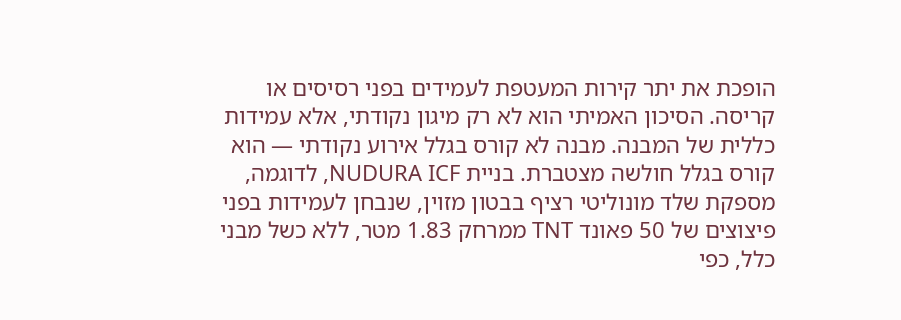הופכת את יתר קירות המעטפת לעמידים בפני רסיסים או קריסה. הסיכון האמיתי הוא לא רק מיגון נקודתי, אלא עמידות כללית של המבנה. מבנה לא קורס בגלל אירוע נקודתי — הוא קורס בגלל חולשה מצטברת. בניית NUDURA ICF, לדוגמה, מספקת שלד מונוליטי רציף בבטון מזוין, שנבחן לעמידות בפני פיצוצים של 50 פאונד TNT ממרחק 1.83 מטר, ללא כשל מבני כלל, כפי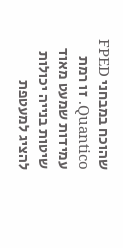שהוכח במבחני FPED Quantico. זו רמת עמידות שמעט מאוד שיטות בנייה יכולות להציג למעטפת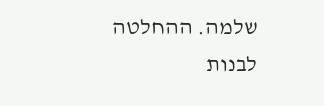שלמה. ההחלטה לבנות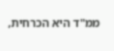ממ"ד היא הכרחית,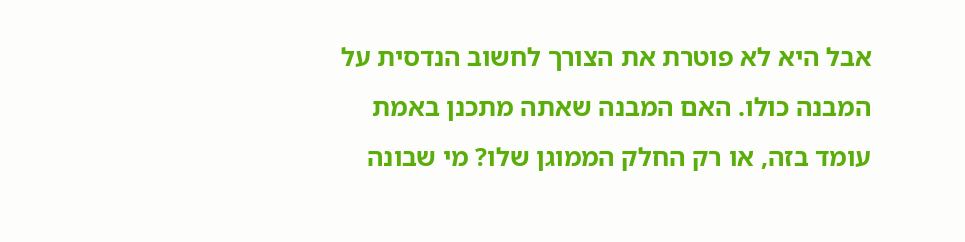אבל היא לא פוטרת את הצורך לחשוב הנדסית על המבנה כולו. האם המבנה שאתה מתכנן באמת עומד בזה, או רק החלק הממוגן שלו? מי שבונה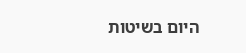היום בשיטות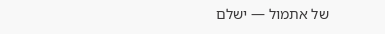של אתמול — ישלם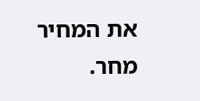את המחיר מחר.